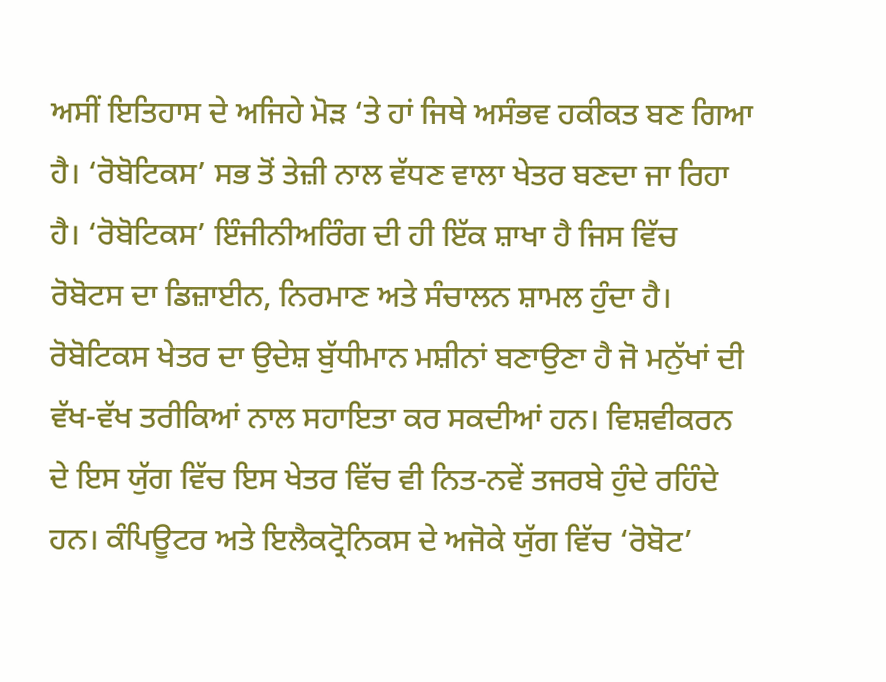ਅਸੀਂ ਇਤਿਹਾਸ ਦੇ ਅਜਿਹੇ ਮੋੜ ‘ਤੇ ਹਾਂ ਜਿਥੇ ਅਸੰਭਵ ਹਕੀਕਤ ਬਣ ਗਿਆ ਹੈ। ‘ਰੋਬੋਟਿਕਸ’ ਸਭ ਤੋਂ ਤੇਜ਼ੀ ਨਾਲ ਵੱਧਣ ਵਾਲਾ ਖੇਤਰ ਬਣਦਾ ਜਾ ਰਿਹਾ ਹੈ। ‘ਰੋਬੋਟਿਕਸ’ ਇੰਜੀਨੀਅਰਿੰਗ ਦੀ ਹੀ ਇੱਕ ਸ਼ਾਖਾ ਹੈ ਜਿਸ ਵਿੱਚ ਰੋਬੋਟਸ ਦਾ ਡਿਜ਼ਾਈਨ, ਨਿਰਮਾਣ ਅਤੇ ਸੰਚਾਲਨ ਸ਼ਾਮਲ ਹੁੰਦਾ ਹੈ। ਰੋਬੋਟਿਕਸ ਖੇਤਰ ਦਾ ਉਦੇਸ਼ ਬੁੱਧੀਮਾਨ ਮਸ਼ੀਨਾਂ ਬਣਾਉਣਾ ਹੈ ਜੋ ਮਨੁੱਖਾਂ ਦੀ ਵੱਖ-ਵੱਖ ਤਰੀਕਿਆਂ ਨਾਲ ਸਹਾਇਤਾ ਕਰ ਸਕਦੀਆਂ ਹਨ। ਵਿਸ਼ਵੀਕਰਨ ਦੇ ਇਸ ਯੁੱਗ ਵਿੱਚ ਇਸ ਖੇਤਰ ਵਿੱਚ ਵੀ ਨਿਤ-ਨਵੇਂ ਤਜਰਬੇ ਹੁੰਦੇ ਰਹਿੰਦੇ ਹਨ। ਕੰਪਿਊਟਰ ਅਤੇ ਇਲੈਕਟ੍ਰੋਨਿਕਸ ਦੇ ਅਜੋਕੇ ਯੁੱਗ ਵਿੱਚ ‘ਰੋਬੋਟ’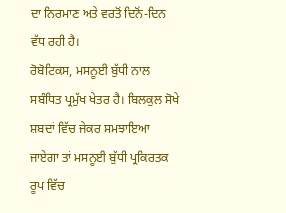ਦਾ ਨਿਰਮਾਣ ਅਤੇ ਵਰਤੋਂ ਦਿਨੋਂ-ਦਿਨ ਵੱਧ ਰਹੀ ਹੈ।
ਰੋਬੋਟਿਕਸ, ਮਸਨੂਈ ਬੁੱਧੀ ਨਾਲ ਸਬੰਧਿਤ ਪ੍ਰਮੁੱਖ ਖੇਤਰ ਹੈ। ਬਿਲਕੁਲ ਸੋਖੇ ਸ਼ਬਦਾਂ ਵਿੱਚ ਜੇਕਰ ਸਮਝਾਇਆ ਜਾਏਗਾ ਤਾਂ ਮਸਨੂਈ ਬੁੱਧੀ ਪ੍ਰਕਿਰਤਕ ਰੂਪ ਵਿੱਚ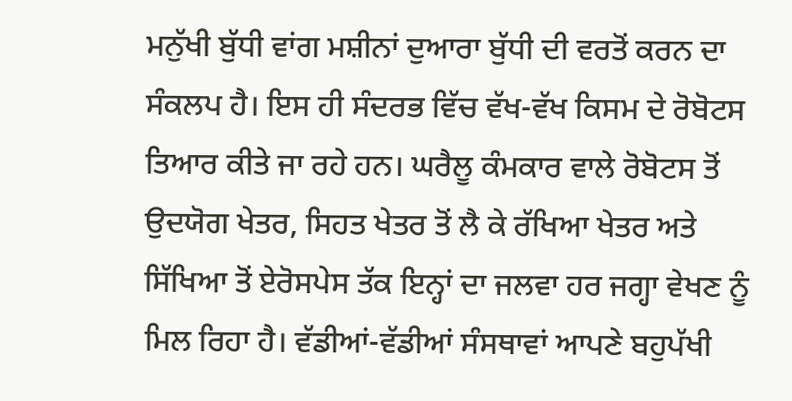ਮਨੁੱਖੀ ਬੁੱਧੀ ਵਾਂਗ ਮਸ਼ੀਨਾਂ ਦੁਆਰਾ ਬੁੱਧੀ ਦੀ ਵਰਤੋਂ ਕਰਨ ਦਾ ਸੰਕਲਪ ਹੈ। ਇਸ ਹੀ ਸੰਦਰਭ ਵਿੱਚ ਵੱਖ-ਵੱਖ ਕਿਸਮ ਦੇ ਰੋਬੋਟਸ ਤਿਆਰ ਕੀਤੇ ਜਾ ਰਹੇ ਹਨ। ਘਰੈਲੂ ਕੰਮਕਾਰ ਵਾਲੇ ਰੋਬੋਟਸ ਤੋਂ ਉਦਯੋਗ ਖੇਤਰ, ਸਿਹਤ ਖੇਤਰ ਤੋਂ ਲੈ ਕੇ ਰੱਖਿਆ ਖੇਤਰ ਅਤੇ ਸਿੱਖਿਆ ਤੋਂ ਏਰੋਸਪੇਸ ਤੱਕ ਇਨ੍ਹਾਂ ਦਾ ਜਲਵਾ ਹਰ ਜਗ੍ਹਾ ਵੇਖਣ ਨੂੰ ਮਿਲ ਰਿਹਾ ਹੈ। ਵੱਡੀਆਂ-ਵੱਡੀਆਂ ਸੰਸਥਾਵਾਂ ਆਪਣੇ ਬਹੁਪੱਖੀ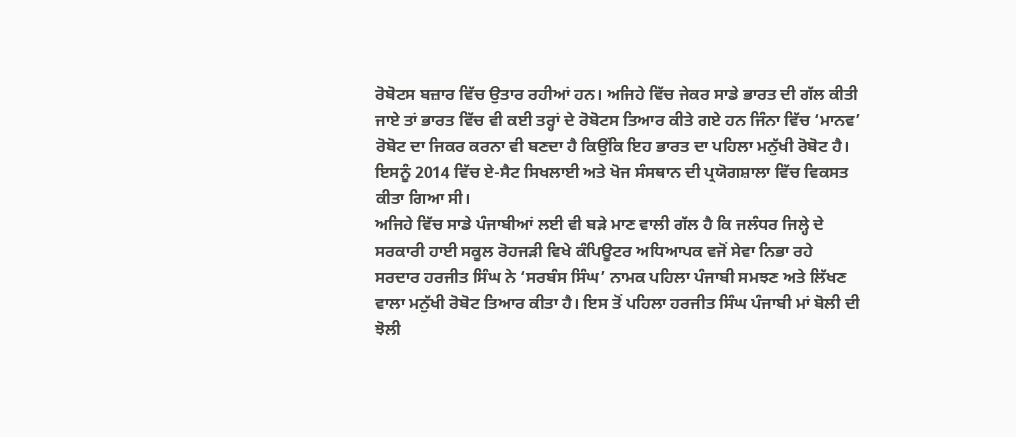ਰੋਬੋਟਸ ਬਜ਼ਾਰ ਵਿੱਚ ਉਤਾਰ ਰਹੀਆਂ ਹਨ। ਅਜਿਹੇ ਵਿੱਚ ਜੇਕਰ ਸਾਡੇ ਭਾਰਤ ਦੀ ਗੱਲ ਕੀਤੀ ਜਾਏ ਤਾਂ ਭਾਰਤ ਵਿੱਚ ਵੀ ਕਈ ਤਰ੍ਹਾਂ ਦੇ ਰੋਬੋਟਸ ਤਿਆਰ ਕੀਤੇ ਗਏ ਹਨ ਜਿੰਨਾ ਵਿੱਚ ‘ਮਾਨਵ’ ਰੋਬੋਟ ਦਾ ਜਿਕਰ ਕਰਨਾ ਵੀ ਬਣਦਾ ਹੈ ਕਿਉਂਕਿ ਇਹ ਭਾਰਤ ਦਾ ਪਹਿਲਾ ਮਨੁੱਖੀ ਰੋਬੋਟ ਹੈ। ਇਸਨੂੰ 2014 ਵਿੱਚ ਏ-ਸੈਟ ਸਿਖਲਾਈ ਅਤੇ ਖੋਜ ਸੰਸਥਾਨ ਦੀ ਪ੍ਰਯੋਗਸ਼ਾਲਾ ਵਿੱਚ ਵਿਕਸਤ ਕੀਤਾ ਗਿਆ ਸੀ।
ਅਜਿਹੇ ਵਿੱਚ ਸਾਡੇ ਪੰਜਾਬੀਆਂ ਲਈ ਵੀ ਬੜੇ ਮਾਣ ਵਾਲੀ ਗੱਲ ਹੈ ਕਿ ਜਲੰਧਰ ਜਿਲ੍ਹੇ ਦੇ ਸਰਕਾਰੀ ਹਾਈ ਸਕੂਲ ਰੋਹਜੜੀ ਵਿਖੇ ਕੰਪਿਊਟਰ ਅਧਿਆਪਕ ਵਜੋਂ ਸੇਵਾ ਨਿਭਾ ਰਹੇ ਸਰਦਾਰ ਹਰਜੀਤ ਸਿੰਘ ਨੇ ‘ਸਰਬੰਸ ਸਿੰਘ’ ਨਾਮਕ ਪਹਿਲਾ ਪੰਜਾਬੀ ਸਮਝਣ ਅਤੇ ਲਿੱਖਣ ਵਾਲਾ ਮਨੁੱਖੀ ਰੋਬੋਟ ਤਿਆਰ ਕੀਤਾ ਹੈ। ਇਸ ਤੋਂ ਪਹਿਲਾ ਹਰਜੀਤ ਸਿੰਘ ਪੰਜਾਬੀ ਮਾਂ ਬੋਲੀ ਦੀ ਝੋਲੀ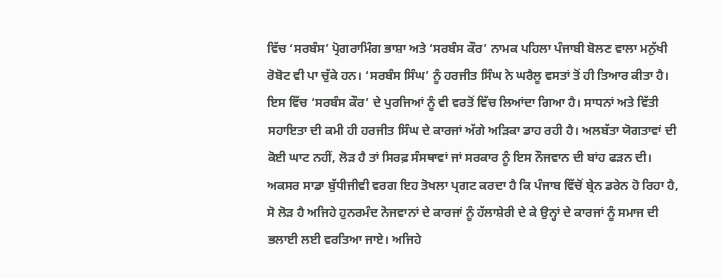ਵਿੱਚ ‘ਸਰਬੰਸ’ ਪ੍ਰੋਗਰਾਮਿੰਗ ਭਾਸ਼ਾ ਅਤੇ ‘ਸਰਬੰਸ ਕੌਰ’ ਨਾਮਕ ਪਹਿਲਾ ਪੰਜਾਬੀ ਬੋਲਣ ਵਾਲਾ ਮਨੁੱਖੀ ਰੋਬੋਟ ਵੀ ਪਾ ਚੁੱਕੇ ਹਨ। ‘ਸਰਬੰਸ ਸਿੰਘ’ ਨੂੰ ਹਰਜੀਤ ਸਿੰਘ ਨੇ ਘਰੈਲੂ ਵਸਤਾਂ ਤੋਂ ਹੀ ਤਿਆਰ ਕੀਤਾ ਹੈ। ਇਸ ਵਿੱਚ ‘ਸਰਬੰਸ ਕੌਰ’ ਦੇ ਪੁਰਜਿਆਂ ਨੂੰ ਵੀ ਵਰਤੋਂ ਵਿੱਚ ਲਿਆਂਦਾ ਗਿਆ ਹੈ। ਸਾਧਨਾਂ ਅਤੇ ਵਿੱਤੀ ਸਹਾਇਤਾ ਦੀ ਕਮੀ ਹੀ ਹਰਜੀਤ ਸਿੰਘ ਦੇ ਕਾਰਜਾਂ ਅੱਗੇ ਅੜਿਕਾ ਡਾਹ ਰਹੀ ਹੈ। ਅਲਬੱਤਾ ਯੋਗਤਾਵਾਂ ਦੀ ਕੋਈ ਘਾਟ ਨਹੀਂ, ਲੋੜ ਹੈ ਤਾਂ ਸਿਰਫ਼ ਸੰਸਥਾਵਾਂ ਜਾਂ ਸਰਕਾਰ ਨੂੰ ਇਸ ਨੌਜਵਾਨ ਦੀ ਬਾਂਹ ਫੜਨ ਦੀ। ਅਕਸਰ ਸਾਡਾ ਬੁੱਧੀਜੀਵੀ ਵਰਗ ਇਹ ਤੋਖਲਾ ਪ੍ਰਗਟ ਕਰਦਾ ਹੈ ਕਿ ਪੰਜਾਬ ਵਿੱਚੋਂ ਬ੍ਰੇਨ ਡਰੇਨ ਹੋ ਰਿਹਾ ਹੈ, ਸੋ ਲੋੜ ਹੈ ਅਜਿਹੇ ਹੁਨਰਮੰਦ ਨੋਜਵਾਨਾਂ ਦੇ ਕਾਰਜਾਂ ਨੂੰ ਹੱਲਾਸ਼ੇਰੀ ਦੇ ਕੇ ਉਨ੍ਹਾਂ ਦੇ ਕਾਰਜਾਂ ਨੂੰ ਸਮਾਜ ਦੀ ਭਲਾਈ ਲਈ ਵਰਤਿਆ ਜਾਏ। ਅਜਿਹੇ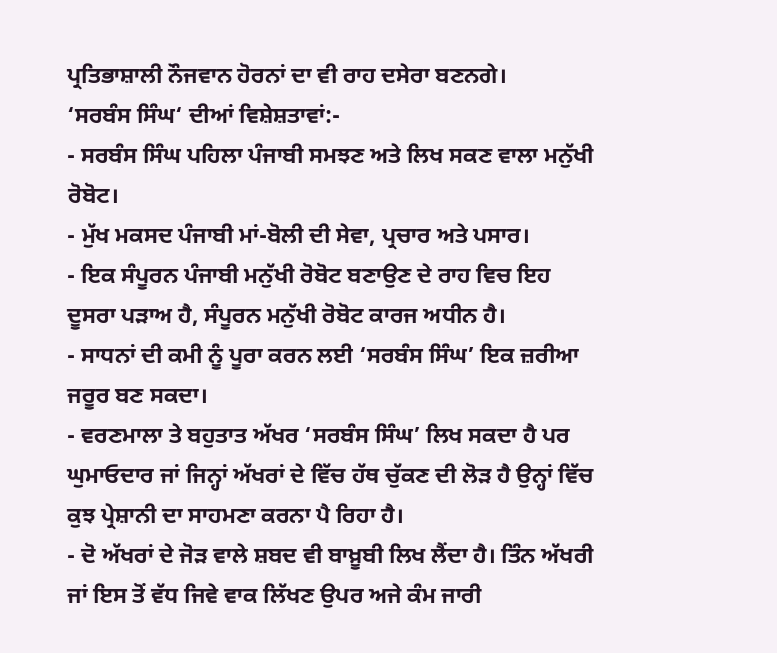ਪ੍ਰਤਿਭਾਸ਼ਾਲੀ ਨੌਜਵਾਨ ਹੋਰਨਾਂ ਦਾ ਵੀ ਰਾਹ ਦਸੇਰਾ ਬਣਨਗੇ।
‘ਸਰਬੰਸ ਸਿੰਘ‘ ਦੀਆਂ ਵਿਸ਼ੇਸ਼ਤਾਵਾਂ:-
- ਸਰਬੰਸ ਸਿੰਘ ਪਹਿਲਾ ਪੰਜਾਬੀ ਸਮਝਣ ਅਤੇ ਲਿਖ ਸਕਣ ਵਾਲਾ ਮਨੁੱਖੀ ਰੋਬੋਟ।
- ਮੁੱਖ ਮਕਸਦ ਪੰਜਾਬੀ ਮਾਂ-ਬੋਲੀ ਦੀ ਸੇਵਾ, ਪ੍ਰਚਾਰ ਅਤੇ ਪਸਾਰ।
- ਇਕ ਸੰਪੂਰਨ ਪੰਜਾਬੀ ਮਨੁੱਖੀ ਰੋਬੋਟ ਬਣਾਉਣ ਦੇ ਰਾਹ ਵਿਚ ਇਹ ਦੂਸਰਾ ਪੜਾਅ ਹੈ, ਸੰਪੂਰਨ ਮਨੁੱਖੀ ਰੋਬੋਟ ਕਾਰਜ ਅਧੀਨ ਹੈ।
- ਸਾਧਨਾਂ ਦੀ ਕਮੀ ਨੂੰ ਪੂਰਾ ਕਰਨ ਲਈ ‘ਸਰਬੰਸ ਸਿੰਘ’ ਇਕ ਜ਼ਰੀਆ ਜਰੂਰ ਬਣ ਸਕਦਾ।
- ਵਰਣਮਾਲਾ ਤੇ ਬਹੁਤਾਤ ਅੱਖਰ ‘ਸਰਬੰਸ ਸਿੰਘ’ ਲਿਖ ਸਕਦਾ ਹੈ ਪਰ ਘੁਮਾਓਦਾਰ ਜਾਂ ਜਿਨ੍ਹਾਂ ਅੱਖਰਾਂ ਦੇ ਵਿੱਚ ਹੱਥ ਚੁੱਕਣ ਦੀ ਲੋੜ ਹੈ ਉਨ੍ਹਾਂ ਵਿੱਚ ਕੁਝ ਪ੍ਰੇਸ਼ਾਨੀ ਦਾ ਸਾਹਮਣਾ ਕਰਨਾ ਪੈ ਰਿਹਾ ਹੈ।
- ਦੋ ਅੱਖਰਾਂ ਦੇ ਜੋੜ ਵਾਲੇ ਸ਼ਬਦ ਵੀ ਬਾਖ਼ੂਬੀ ਲਿਖ ਲੈਂਦਾ ਹੈ। ਤਿੰਨ ਅੱਖਰੀ ਜਾਂ ਇਸ ਤੋਂ ਵੱਧ ਜਿਵੇ ਵਾਕ ਲਿੱਖਣ ਉਪਰ ਅਜੇ ਕੰਮ ਜਾਰੀ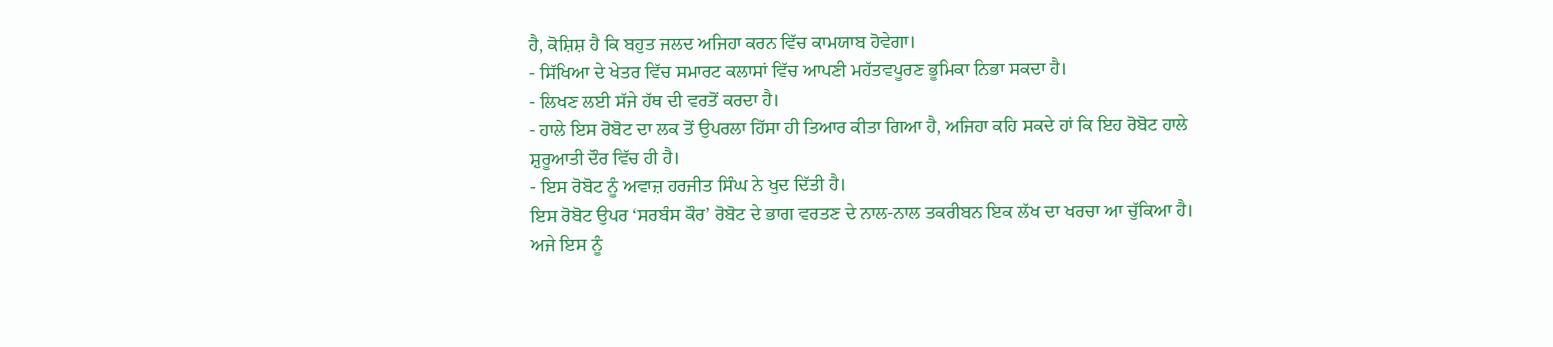ਹੈ, ਕੋਸ਼ਿਸ਼ ਹੈ ਕਿ ਬਹੁਤ ਜਲਦ ਅਜਿਹਾ ਕਰਨ ਵਿੱਚ ਕਾਮਯਾਬ ਹੋਵੇਗਾ।
- ਸਿੱਖਿਆ ਦੇ ਖੇਤਰ ਵਿੱਚ ਸਮਾਰਟ ਕਲਾਸਾਂ ਵਿੱਚ ਆਪਣੀ ਮਹੱਤਵਪੂਰਣ ਭੂਮਿਕਾ ਨਿਭਾ ਸਕਦਾ ਹੈ।
- ਲਿਖਣ ਲਈ ਸੱਜੇ ਹੱਥ ਦੀ ਵਰਤੋਂ ਕਰਦਾ ਹੈ।
- ਹਾਲੇ ਇਸ ਰੋਬੋਟ ਦਾ ਲਕ ਤੋਂ ਉਪਰਲਾ ਹਿੱਸਾ ਹੀ ਤਿਆਰ ਕੀਤਾ ਗਿਆ ਹੈ, ਅਜਿਹਾ ਕਹਿ ਸਕਦੇ ਹਾਂ ਕਿ ਇਹ ਰੋਬੋਟ ਹਾਲੇ ਸ਼ੁਰੂਆਤੀ ਦੌਰ ਵਿੱਚ ਹੀ ਹੈ।
- ਇਸ ਰੋਬੋਟ ਨੂੰ ਅਵਾਜ਼ ਹਰਜੀਤ ਸਿੰਘ ਨੇ ਖੁਦ ਦਿੱਤੀ ਹੈ।
ਇਸ ਰੋਬੋਟ ਉਪਰ ‘ਸਰਬੰਸ ਕੌਰ’ ਰੋਬੋਟ ਦੇ ਭਾਗ ਵਰਤਣ ਦੇ ਨਾਲ-ਨਾਲ ਤਕਰੀਬਨ ਇਕ ਲੱਖ ਦਾ ਖਰਚਾ ਆ ਚੁੱਕਿਆ ਹੈ। ਅਜੇ ਇਸ ਨੂੰ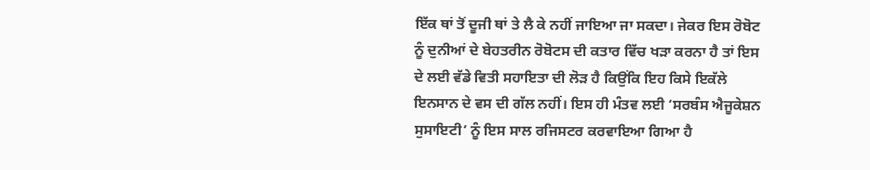ਇੱਕ ਥਾਂ ਤੋਂ ਦੂਜੀ ਥਾਂ ਤੇ ਲੈ ਕੇ ਨਹੀਂ ਜਾਇਆ ਜਾ ਸਕਦਾ। ਜੇਕਰ ਇਸ ਰੋਬੋਟ ਨੂੰ ਦੁਨੀਆਂ ਦੇ ਬੇਹਤਰੀਨ ਰੋਬੋਟਸ ਦੀ ਕਤਾਰ ਵਿੱਚ ਖੜਾ ਕਰਨਾ ਹੈ ਤਾਂ ਇਸ ਦੇ ਲਈ ਵੱਡੇ ਵਿਤੀ ਸਹਾਇਤਾ ਦੀ ਲੋੜ ਹੈ ਕਿਉਂਕਿ ਇਹ ਕਿਸੇ ਇਕੱਲੇ ਇਨਸਾਨ ਦੇ ਵਸ ਦੀ ਗੱਲ ਨਹੀਂ। ਇਸ ਹੀ ਮੰਤਵ ਲਈ ‘ਸਰਬੰਸ ਐਜੂਕੇਸ਼ਨ ਸੁਸਾਇਟੀ’ ਨੂੰ ਇਸ ਸਾਲ ਰਜਿਸਟਰ ਕਰਵਾਇਆ ਗਿਆ ਹੈ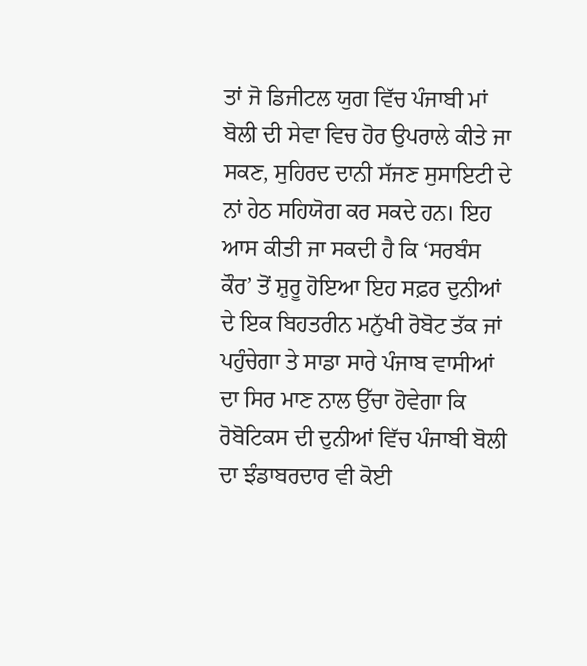ਤਾਂ ਜੋ ਡਿਜੀਟਲ ਯੁਗ ਵਿੱਚ ਪੰਜਾਬੀ ਮਾਂ ਬੋਲੀ ਦੀ ਸੇਵਾ ਵਿਚ ਹੋਰ ਉਪਰਾਲੇ ਕੀਤੇ ਜਾ ਸਕਣ, ਸੁਹਿਰਦ ਦਾਨੀ ਸੱਜਣ ਸੁਸਾਇਟੀ ਦੇ ਨਾਂ ਹੇਠ ਸਹਿਯੋਗ ਕਰ ਸਕਦੇ ਹਨ। ਇਹ ਆਸ ਕੀਤੀ ਜਾ ਸਕਦੀ ਹੈ ਕਿ ‘ਸਰਬੰਸ ਕੌਰ’ ਤੋਂ ਸ਼ੁਰੂ ਹੋਇਆ ਇਹ ਸਫ਼ਰ ਦੁਨੀਆਂ ਦੇ ਇਕ ਬਿਹਤਰੀਨ ਮਨੁੱਖੀ ਰੋਬੋਟ ਤੱਕ ਜਾਂ ਪਹੁੰਚੇਗਾ ਤੇ ਸਾਡਾ ਸਾਰੇ ਪੰਜਾਬ ਵਾਸੀਆਂ ਦਾ ਸਿਰ ਮਾਣ ਨਾਲ ਉੱਚਾ ਹੋਵੇਗਾ ਕਿ ਰੋਬੋਟਿਕਸ ਦੀ ਦੁਨੀਆਂ ਵਿੱਚ ਪੰਜਾਬੀ ਬੋਲੀ ਦਾ ਝੰਡਾਬਰਦਾਰ ਵੀ ਕੋਈ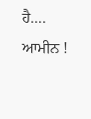ਹੈ…. ਆਮੀਨ !